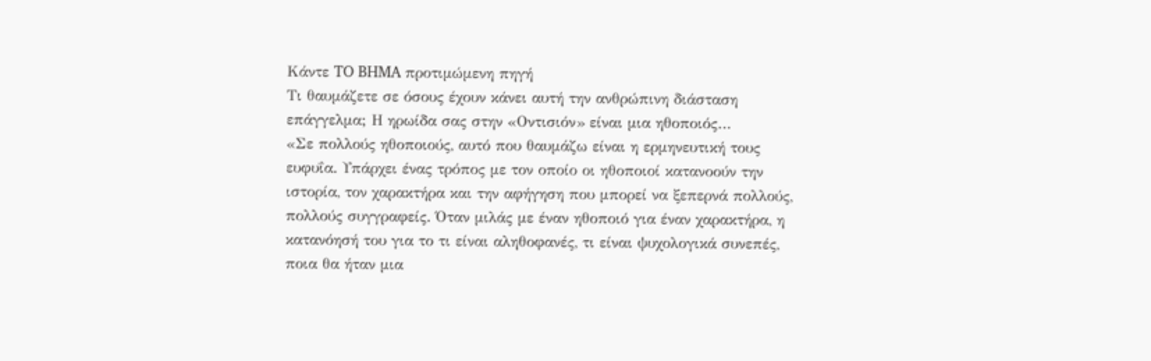Κάντε TO BHMA προτιμώμενη πηγή
Τι θαυμάζετε σε όσους έχουν κάνει αυτή την ανθρώπινη διάσταση επάγγελμα; Η ηρωίδα σας στην «Οντισιόν» είναι μια ηθοποιός…
«Σε πολλούς ηθοποιούς, αυτό που θαυμάζω είναι η ερμηνευτική τους ευφυΐα. Υπάρχει ένας τρόπος με τον οποίο οι ηθοποιοί κατανοούν την ιστορία, τον χαρακτήρα και την αφήγηση που μπορεί να ξεπερνά πολλούς, πολλούς συγγραφείς. Όταν μιλάς με έναν ηθοποιό για έναν χαρακτήρα, η κατανόησή του για το τι είναι αληθοφανές, τι είναι ψυχολογικά συνεπές, ποια θα ήταν μια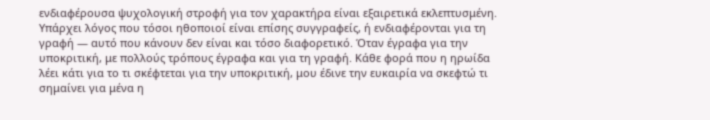ενδιαφέρουσα ψυχολογική στροφή για τον χαρακτήρα είναι εξαιρετικά εκλεπτυσμένη. Υπάρχει λόγος που τόσοι ηθοποιοί είναι επίσης συγγραφείς, ή ενδιαφέρονται για τη γραφή — αυτό που κάνουν δεν είναι και τόσο διαφορετικό. Όταν έγραφα για την υποκριτική, με πολλούς τρόπους έγραφα και για τη γραφή. Κάθε φορά που η ηρωίδα λέει κάτι για το τι σκέφτεται για την υποκριτική, μου έδινε την ευκαιρία να σκεφτώ τι σημαίνει για μένα η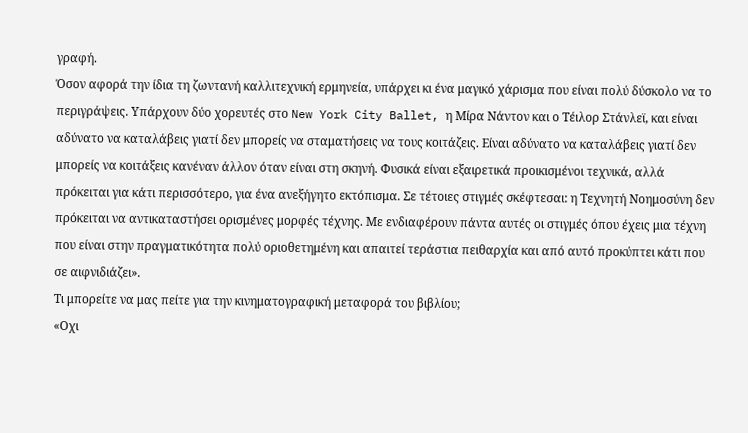γραφή.
Όσον αφορά την ίδια τη ζωντανή καλλιτεχνική ερμηνεία, υπάρχει κι ένα μαγικό χάρισμα που είναι πολύ δύσκολο να το περιγράψεις. Υπάρχουν δύο χορευτές στο New York City Ballet, η Μίρα Νάντον και ο Τέιλορ Στάνλεϊ, και είναι αδύνατο να καταλάβεις γιατί δεν μπορείς να σταματήσεις να τους κοιτάζεις. Είναι αδύνατο να καταλάβεις γιατί δεν μπορείς να κοιτάξεις κανέναν άλλον όταν είναι στη σκηνή. Φυσικά είναι εξαιρετικά προικισμένοι τεχνικά, αλλά πρόκειται για κάτι περισσότερο, για ένα ανεξήγητο εκτόπισμα. Σε τέτοιες στιγμές σκέφτεσαι: η Τεχνητή Νοημοσύνη δεν πρόκειται να αντικαταστήσει ορισμένες μορφές τέχνης. Με ενδιαφέρουν πάντα αυτές οι στιγμές όπου έχεις μια τέχνη που είναι στην πραγματικότητα πολύ οριοθετημένη και απαιτεί τεράστια πειθαρχία και από αυτό προκύπτει κάτι που σε αιφνιδιάζει».
Τι μπορείτε να μας πείτε για την κινηματογραφική μεταφορά του βιβλίου;
«Οχι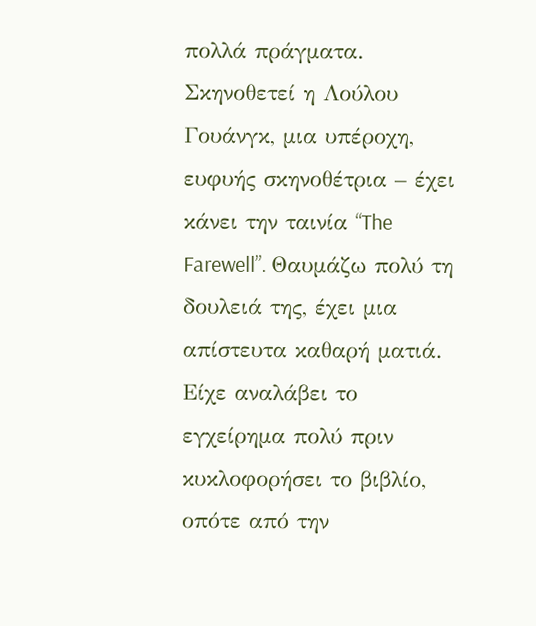πολλά πράγματα. Σκηνοθετεί η Λούλου Γουάνγκ, μια υπέροχη, ευφυής σκηνοθέτρια – έχει κάνει την ταινία “The Farewell”. Θαυμάζω πολύ τη δουλειά της, έχει μια απίστευτα καθαρή ματιά. Είχε αναλάβει το εγχείρημα πολύ πριν κυκλοφορήσει το βιβλίο, οπότε από την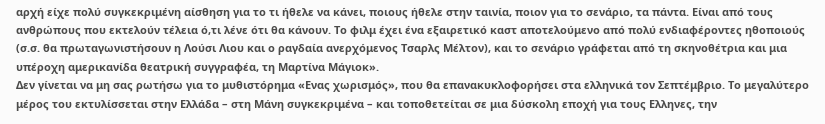αρχή είχε πολύ συγκεκριμένη αίσθηση για το τι ήθελε να κάνει, ποιους ήθελε στην ταινία, ποιον για το σενάριο, τα πάντα. Είναι από τους ανθρώπους που εκτελούν τέλεια ό,τι λένε ότι θα κάνουν. Το φιλμ έχει ένα εξαιρετικό καστ αποτελούμενο από πολύ ενδιαφέροντες ηθοποιούς (σ.σ. θα πρωταγωνιστήσουν η Λούσι Λιου και ο ραγδαία ανερχόμενος Τσαρλς Μέλτον), και το σενάριο γράφεται από τη σκηνοθέτρια και μια υπέροχη αμερικανίδα θεατρική συγγραφέα, τη Μαρτίνα Μάγιοκ».
Δεν γίνεται να μη σας ρωτήσω για το μυθιστόρημα «Ενας χωρισμός», που θα επανακυκλοφορήσει στα ελληνικά τον Σεπτέμβριο. Το μεγαλύτερο μέρος του εκτυλίσσεται στην Ελλάδα – στη Μάνη συγκεκριμένα – και τοποθετείται σε μια δύσκολη εποχή για τους Ελληνες, την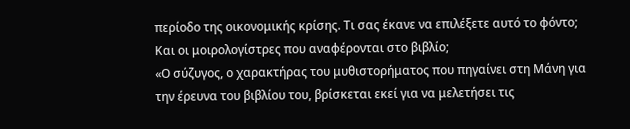περίοδο της οικονομικής κρίσης. Τι σας έκανε να επιλέξετε αυτό το φόντο; Και οι μοιρολογίστρες που αναφέρονται στο βιβλίο;
«Ο σύζυγος, ο χαρακτήρας του μυθιστορήματος που πηγαίνει στη Μάνη για την έρευνα του βιβλίου του, βρίσκεται εκεί για να μελετήσει τις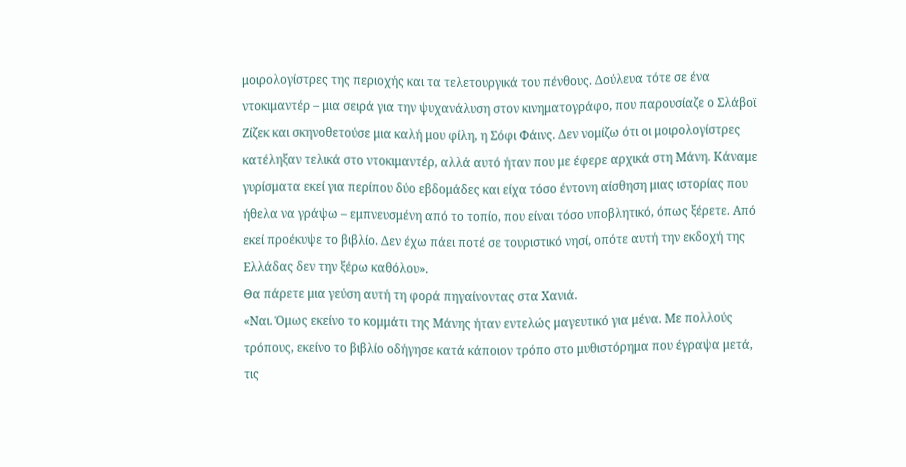μοιρολογίστρες της περιοχής και τα τελετουργικά του πένθους. Δούλευα τότε σε ένα ντοκιμαντέρ – μια σειρά για την ψυχανάλυση στον κινηματογράφο, που παρουσίαζε ο Σλάβοϊ Ζίζεκ και σκηνοθετούσε μια καλή μου φίλη, η Σόφι Φάινς. Δεν νομίζω ότι οι μοιρολογίστρες κατέληξαν τελικά στο ντοκιμαντέρ, αλλά αυτό ήταν που με έφερε αρχικά στη Μάνη. Κάναμε γυρίσματα εκεί για περίπου δύο εβδομάδες και είχα τόσο έντονη αίσθηση μιας ιστορίας που ήθελα να γράψω – εμπνευσμένη από το τοπίο, που είναι τόσο υποβλητικό, όπως ξέρετε. Από εκεί προέκυψε το βιβλίο. Δεν έχω πάει ποτέ σε τουριστικό νησί, οπότε αυτή την εκδοχή της Ελλάδας δεν την ξέρω καθόλου».
Θα πάρετε μια γεύση αυτή τη φορά πηγαίνοντας στα Χανιά.
«Ναι. Όμως εκείνο το κομμάτι της Μάνης ήταν εντελώς μαγευτικό για μένα. Με πολλούς τρόπους, εκείνο το βιβλίο οδήγησε κατά κάποιον τρόπο στο μυθιστόρημα που έγραψα μετά, τις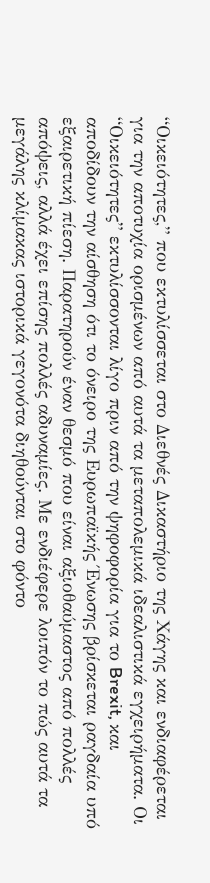“Οικειότητες,” που εκτυλίσσεται στο Διεθνές Δικαστήριο της Χάγης και ενδιαφέρεται για την αποτυχία ορισμένων από αυτά τα μεταπολεμικά ιδεαλιστικά εγχειρήματα. Οι “Οικειότητες” εκτυλίσσονται λίγο πριν από την ψηφοφορία για το Brexit, και αποδίδουν την αίσθηση ότι το όνειρο της Ευρωπαϊκής Ένωσης βρίσκεται ραγδαία υπό εξαιρετική πίεση. Παρατηρούν έναν θεσμό που είναι αξιοθαύμαστος από πολλές απόψεις, αλλά έχει επίσης πολλές αδυναμίες. Με ενδιέφερε λοιπόν το πώς αυτά τα μεγάλης κλίμακας ιστορικά γεγονότα διηθούνται στο φόντο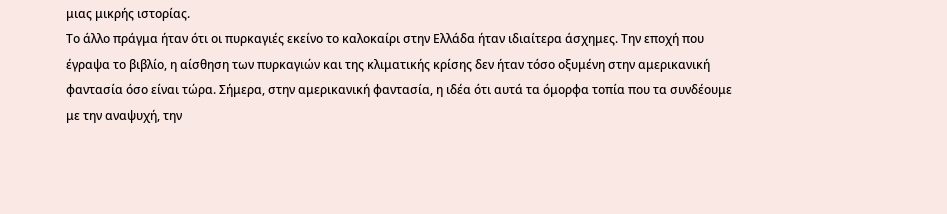μιας μικρής ιστορίας.
Το άλλο πράγμα ήταν ότι οι πυρκαγιές εκείνο το καλοκαίρι στην Ελλάδα ήταν ιδιαίτερα άσχημες. Την εποχή που έγραψα το βιβλίο, η αίσθηση των πυρκαγιών και της κλιματικής κρίσης δεν ήταν τόσο οξυμένη στην αμερικανική φαντασία όσο είναι τώρα. Σήμερα, στην αμερικανική φαντασία, η ιδέα ότι αυτά τα όμορφα τοπία που τα συνδέουμε με την αναψυχή, την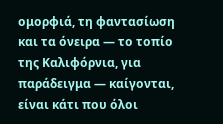ομορφιά, τη φαντασίωση και τα όνειρα — το τοπίο της Καλιφόρνια, για παράδειγμα — καίγονται, είναι κάτι που όλοι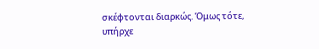σκέφτονται διαρκώς. Όμως τότε, υπήρχε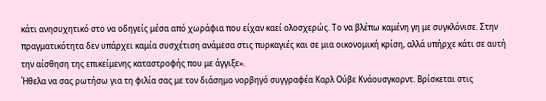κάτι ανησυχητικό στο να οδηγείς μέσα από χωράφια που είχαν καεί ολοσχερώς. Το να βλέπω καμένη γη με συγκλόνισε. Στην πραγματικότητα δεν υπάρχει καμία συσχέτιση ανάμεσα στις πυρκαγιές και σε μια οικονομική κρίση, αλλά υπήρχε κάτι σε αυτή την αίσθηση της επικείμενης καταστροφής που με άγγιξε».
Ήθελα να σας ρωτήσω για τη φιλία σας με τον διάσημο νορβηγό συγγραφέα Καρλ Ούβε Κνάουσγκορντ. Βρίσκεται στις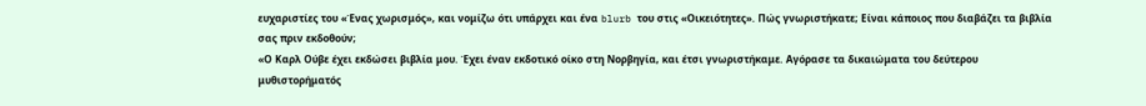ευχαριστίες του «Ένας χωρισμός», και νομίζω ότι υπάρχει και ένα blurb του στις «Οικειότητες». Πώς γνωριστήκατε; Είναι κάποιος που διαβάζει τα βιβλία σας πριν εκδοθούν;
«Ο Καρλ Ούβε έχει εκδώσει βιβλία μου. Έχει έναν εκδοτικό οίκο στη Νορβηγία, και έτσι γνωριστήκαμε. Αγόρασε τα δικαιώματα του δεύτερου μυθιστορήματός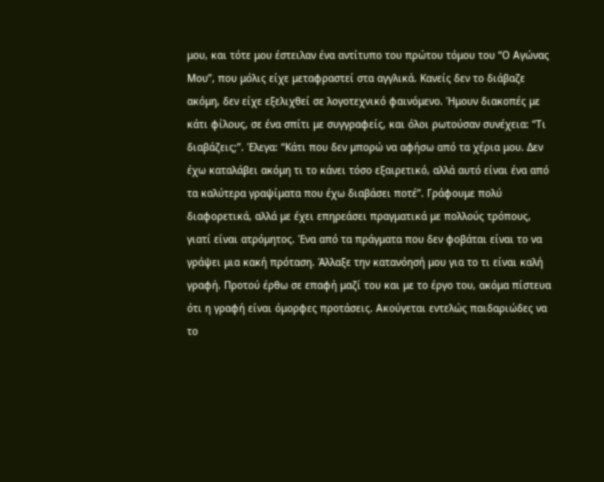μου, και τότε μου έστειλαν ένα αντίτυπο του πρώτου τόμου του “Ο Αγώνας Μου”, που μόλις είχε μεταφραστεί στα αγγλικά. Κανείς δεν το διάβαζε ακόμη, δεν είχε εξελιχθεί σε λογοτεχνικό φαινόμενο. Ήμουν διακοπές με κάτι φίλους, σε ένα σπίτι με συγγραφείς, και όλοι ρωτούσαν συνέχεια: “Τι διαβάζεις;”. Έλεγα: “Κάτι που δεν μπορώ να αφήσω από τα χέρια μου. Δεν έχω καταλάβει ακόμη τι το κάνει τόσο εξαιρετικό, αλλά αυτό είναι ένα από τα καλύτερα γραψίματα που έχω διαβάσει ποτέ”. Γράφουμε πολύ διαφορετικά, αλλά με έχει επηρεάσει πραγματικά με πολλούς τρόπους, γιατί είναι ατρόμητος. Ένα από τα πράγματα που δεν φοβάται είναι το να γράψει μια κακή πρόταση. Άλλαξε την κατανόησή μου για το τι είναι καλή γραφή. Προτού έρθω σε επαφή μαζί του και με το έργο του, ακόμα πίστευα ότι η γραφή είναι όμορφες προτάσεις. Ακούγεται εντελώς παιδαριώδες να το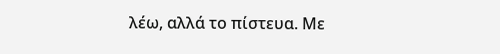λέω, αλλά το πίστευα. Με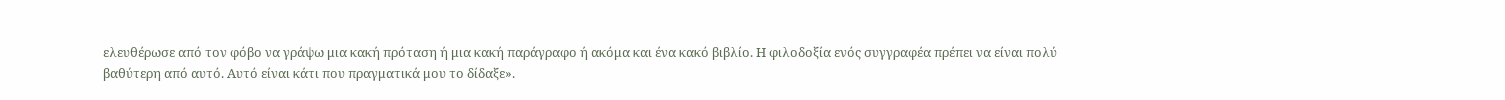ελευθέρωσε από τον φόβο να γράψω μια κακή πρόταση ή μια κακή παράγραφο ή ακόμα και ένα κακό βιβλίο. Η φιλοδοξία ενός συγγραφέα πρέπει να είναι πολύ βαθύτερη από αυτό. Αυτό είναι κάτι που πραγματικά μου το δίδαξε».